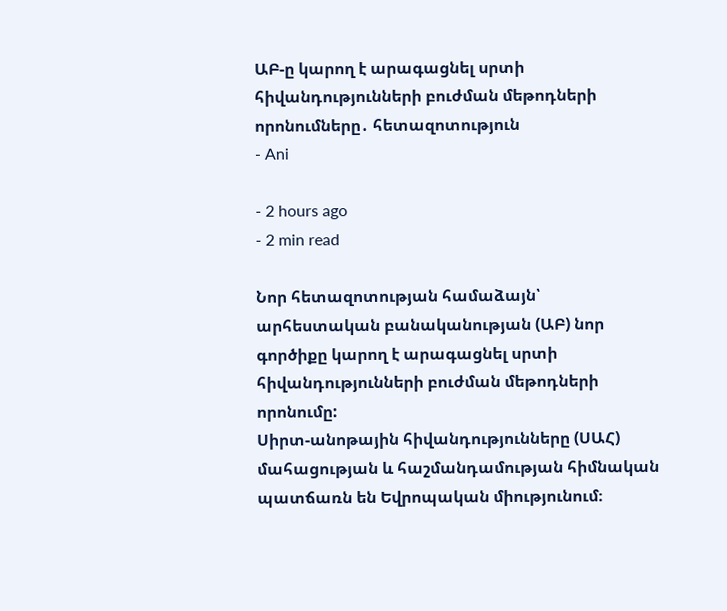ԱԲ-ը կարող է արագացնել սրտի հիվանդությունների բուժման մեթոդների որոնումները․ հետազոտություն
- Ani

- 2 hours ago
- 2 min read

Նոր հետազոտության համաձայն՝ արհեստական բանականության (ԱԲ) նոր գործիքը կարող է արագացնել սրտի հիվանդությունների բուժման մեթոդների որոնումը:
Սիրտ-անոթային հիվանդությունները (ՍԱՀ) մահացության և հաշմանդամության հիմնական պատճառն են Եվրոպական միությունում։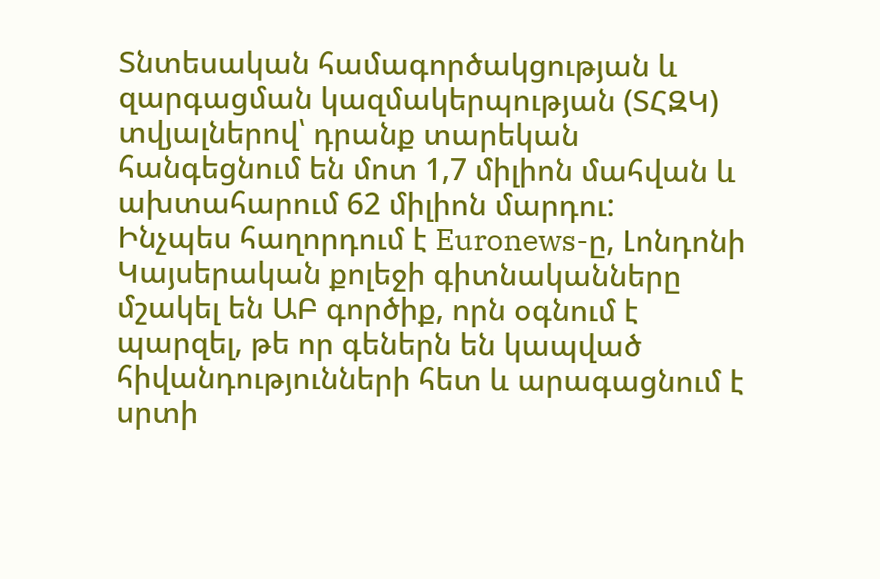Տնտեսական համագործակցության և զարգացման կազմակերպության (ՏՀԶԿ) տվյալներով՝ դրանք տարեկան հանգեցնում են մոտ 1,7 միլիոն մահվան և ախտահարում 62 միլիոն մարդու:
Ինչպես հաղորդում է Euronews-ը, Լոնդոնի Կայսերական քոլեջի գիտնականները մշակել են ԱԲ գործիք, որն օգնում է պարզել, թե որ գեներն են կապված հիվանդությունների հետ և արագացնում է սրտի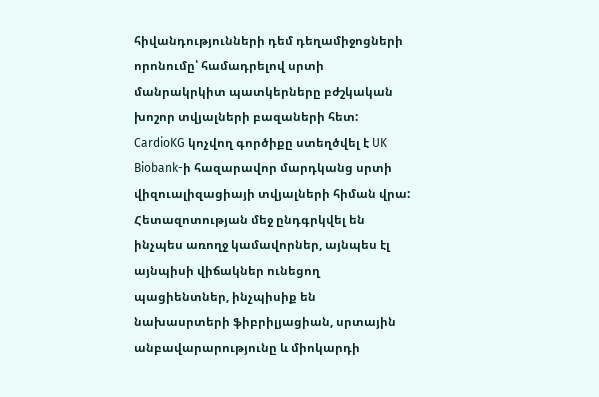հիվանդությունների դեմ դեղամիջոցների որոնումը՝ համադրելով սրտի մանրակրկիտ պատկերները բժշկական խոշոր տվյալների բազաների հետ:
CardioKG կոչվող գործիքը ստեղծվել է UK Biobank-ի հազարավոր մարդկանց սրտի վիզուալիզացիայի տվյալների հիման վրա: Հետազոտության մեջ ընդգրկվել են ինչպես առողջ կամավորներ, այնպես էլ այնպիսի վիճակներ ունեցող պացիենտներ, ինչպիսիք են նախասրտերի ֆիբրիլյացիան, սրտային անբավարարությունը և միոկարդի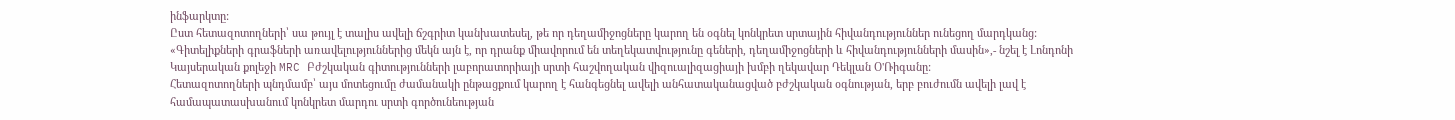ինֆարկտը:
Ըստ հետազոտողների՝ սա թույլ է տալիս ավելի ճշգրիտ կանխատեսել, թե որ դեղամիջոցները կարող են օգնել կոնկրետ սրտային հիվանդություններ ունեցող մարդկանց:
«Գիտելիքների գրաֆների առավելություններից մեկն այն է, որ դրանք միավորում են տեղեկատվությունը գեների, դեղամիջոցների և հիվանդությունների մասին»,- նշել է Լոնդոնի Կայսերական քոլեջի MRC Բժշկական գիտությունների լաբորատորիայի սրտի հաշվողական վիզուալիզացիայի խմբի ղեկավար Դեկլան Օ'Ռիգանը:
Հետազոտողների պնդմամբ՝ այս մոտեցումը ժամանակի ընթացքում կարող է հանգեցնել ավելի անհատականացված բժշկական օգնության, երբ բուժումն ավելի լավ է համապատասխանում կոնկրետ մարդու սրտի գործունեության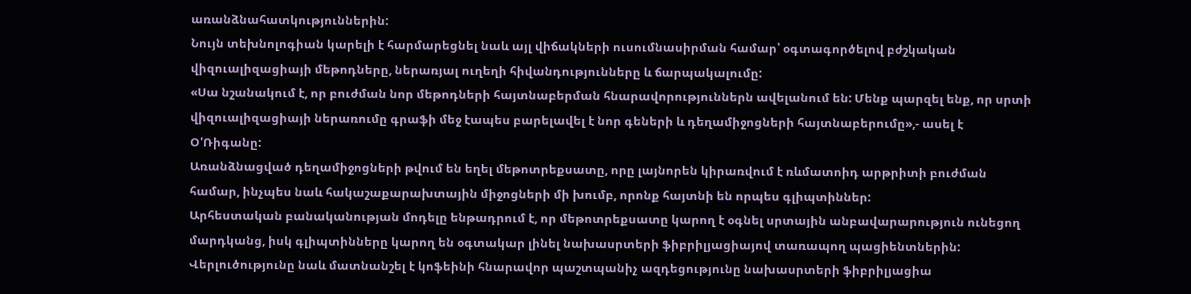առանձնահատկություններին:
Նույն տեխնոլոգիան կարելի է հարմարեցնել նաև այլ վիճակների ուսումնասիրման համար՝ օգտագործելով բժշկական վիզուալիզացիայի մեթոդները, ներառյալ ուղեղի հիվանդությունները և ճարպակալումը:
«Սա նշանակում է, որ բուժման նոր մեթոդների հայտնաբերման հնարավորություններն ավելանում են: Մենք պարզել ենք, որ սրտի վիզուալիզացիայի ներառումը գրաֆի մեջ էապես բարելավել է նոր գեների և դեղամիջոցների հայտնաբերումը»,- ասել է Օ'Ռիգանը:
Առանձնացված դեղամիջոցների թվում են եղել մեթոտրեքսատը, որը լայնորեն կիրառվում է ռևմատոիդ արթրիտի բուժման համար, ինչպես նաև հակաշաքարախտային միջոցների մի խումբ, որոնք հայտնի են որպես գլիպտիններ:
Արհեստական բանականության մոդելը ենթադրում է, որ մեթոտրեքսատը կարող է օգնել սրտային անբավարարություն ունեցող մարդկանց, իսկ գլիպտինները կարող են օգտակար լինել նախասրտերի ֆիբրիլյացիայով տառապող պացիենտներին:
Վերլուծությունը նաև մատնանշել է կոֆեինի հնարավոր պաշտպանիչ ազդեցությունը նախասրտերի ֆիբրիլյացիա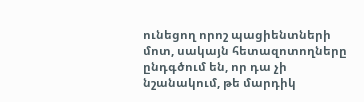ունեցող որոշ պացիենտների մոտ, սակայն հետազոտողները ընդգծում են, որ դա չի նշանակում, թե մարդիկ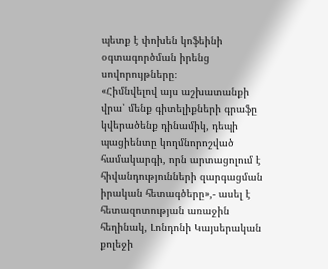պետք է փոխեն կոֆեինի օգտագործման իրենց սովորույթները։
«Հիմնվելով այս աշխատանքի վրա՝ մենք գիտելիքների գրաֆը կվերածենք դինամիկ, դեպի պացիենտը կողմնորոշված համակարգի, որն արտացոլում է հիվանդությունների զարգացման իրական հետագծերը»,- ասել է հետազոտության առաջին հեղինակ, Լոնդոնի Կայսերական քոլեջի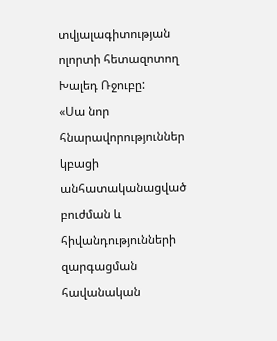տվյալագիտության ոլորտի հետազոտող Խալեդ Ռջուբը:
«Սա նոր հնարավորություններ կբացի անհատականացված բուժման և հիվանդությունների զարգացման հավանական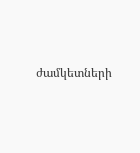ժամկետների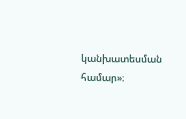կանխատեսման համար»։